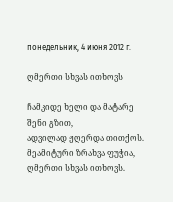понедельник, 4 июня 2012 г.

ღმერთი სხვას ითხოვს

ჩამკიდე ხელი და მატარე შენი გზით,
ადვილად ჟღერდა თითქოს.
მეამიტური ზრახვა ფუჭია,
ღმერთი სხვას ითხოვს.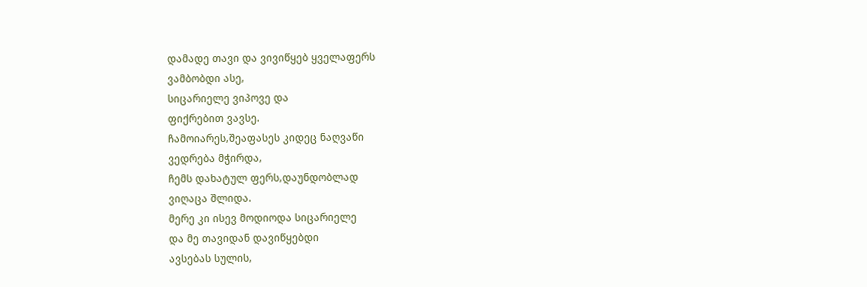დამადე თავი და ვივიწყებ ყველაფერს
ვამბობდი ასე,
სიცარიელე ვიპოვე და
ფიქრებით ვავსე.
ჩამოიარეს,შეაფასეს კიდეც ნაღვაწი
ვედრება მჭირდა,
ჩემს დახატულ ფერს,დაუნდობლად
ვიღაცა შლიდა.
მერე კი ისევ მოდიოდა სიცარიელე
და მე თავიდან დავიწყებდი
ავსებას სულის,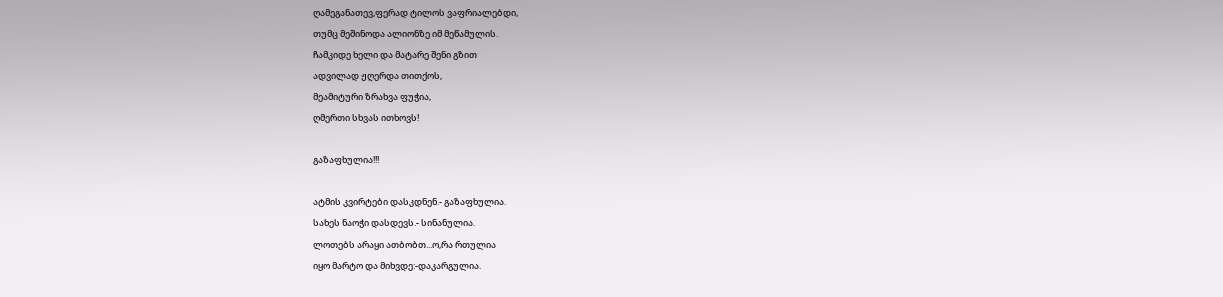ღამეგანათევ,ფერად ტილოს ვაფრიალებდი,
თუმც მეშინოდა ალიონზე იმ მეწამულის.
ჩამკიდე ხელი და მატარე შენი გზით
ადვილად ჟღერდა თითქოს,
მეამიტური ზრახვა ფუჭია,
ღმერთი სხვას ითხოვს!

გაზაფხულია!!!

ატმის კვირტები დასკდნენ.- გაზაფხულია.
სახეს ნაოჭი დასდევს.- სინანულია.
ლოთებს არაყი ათბობთ...ო,რა რთულია
იყო მარტო და მიხვდე:-დაკარგულია.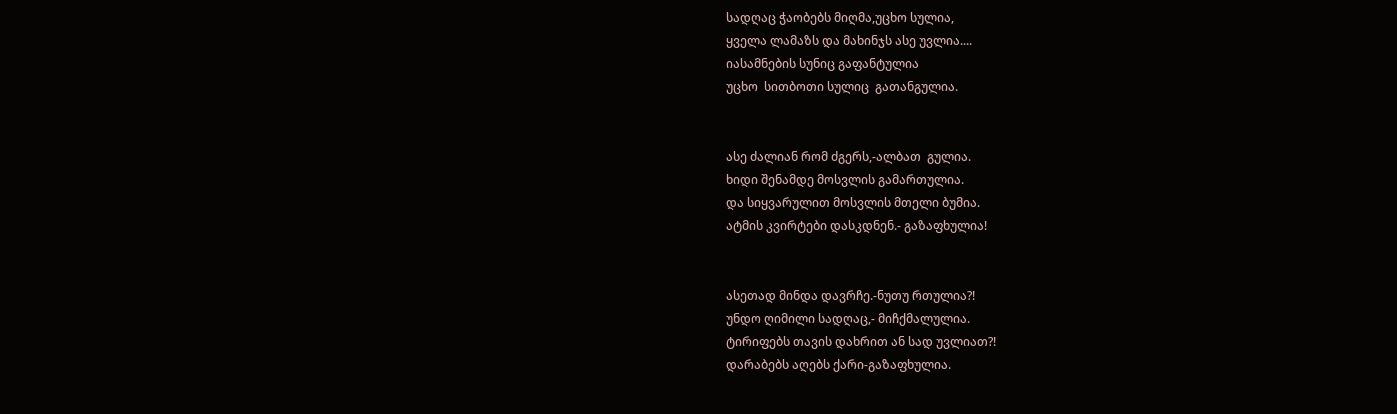სადღაც ჭაობებს მიღმა,უცხო სულია,
ყველა ლამაზს და მახინჯს ასე უვლია....
იასამნების სუნიც გაფანტულია
უცხო  სითბოთი სულიც  გათანგულია.


ასე ძალიან რომ ძგერს,-ალბათ  გულია.
ხიდი შენამდე მოსვლის გამართულია.
და სიყვარულით მოსვლის მთელი ბუმია.
ატმის კვირტები დასკდნენ.- გაზაფხულია!


ასეთად მინდა დავრჩე.-ნუთუ რთულია?!
უნდო ღიმილი სადღაც,- მიჩქმალულია.
ტირიფებს თავის დახრით ან სად უვლიათ?!
დარაბებს აღებს ქარი-გაზაფხულია.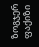ზოგჯერ ფაქიზი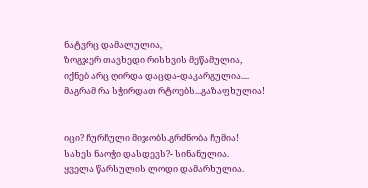ნატვრც დამალულია,
ზოგჯერ თავხედი რისხვის მეწამულია,
იქნებ არც ღირდა დაცდა-დაკარგულია....
მაგრამ რა სჭირდათ რტოებს...გაზაფხულია!


იცი? ჩურჩული მიჯობს.გრძნობა ჩუმია!
სახეს ნაოჭი დასდევს?- სინანულია.
ყველა წარსულის ლოდი დამარხულია.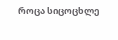როცა სიცოცხლე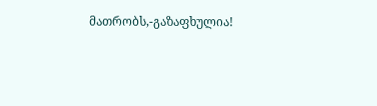მათრობს,-გაზაფხულია!